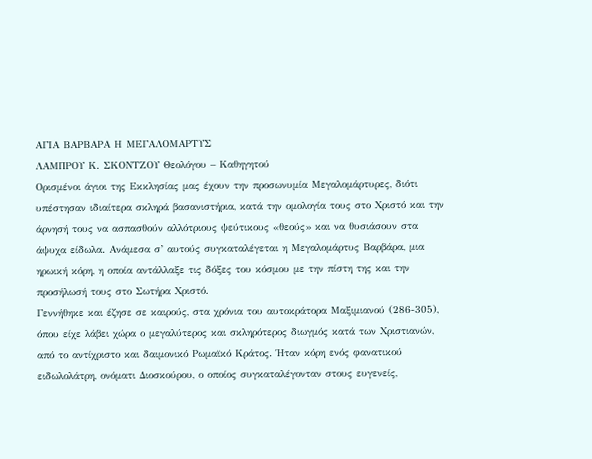ΑΓΙΑ ΒΑΡΒΑΡΑ Η ΜΕΓΑΛΟΜΑΡΤΥΣ
ΛΑΜΠΡΟΥ Κ. ΣΚΟΝΤΖΟΥ Θεολόγου – Καθηγητού
Ορισμένοι άγιοι της Εκκλησίας μας έχουν την προσωνυμία Μεγαλομάρτυρες, διότι υπέστησαν ιδιαίτερα σκληρά βασανιστήρια, κατά την ομολογία τους στο Χριστό και την άρνησή τους να ασπασθούν αλλότριους ψεύτικους «θεούς» και να θυσιάσουν στα άψυχα είδωλα. Ανάμεσα σ’ αυτούς συγκαταλέγεται η Μεγαλομάρτυς Βαρβάρα, μια ηρωική κόρη, η οποία αντάλλαξε τις δόξες του κόσμου με την πίστη της και την προσήλωσή τους στο Σωτήρα Χριστό.
Γεννήθηκε και έζησε σε καιρούς, στα χρόνια του αυτοκράτορα Μαξιμιανού (286-305), όπου είχε λάβει χώρα ο μεγαλύτερος και σκληρότερος διωγμός κατά των Χριστιανών, από το αντίχριστο και δαιμονικό Ρωμαϊκό Κράτος. Ήταν κόρη ενός φανατικού ειδωλολάτρη, ονόματι Διοσκούρου, ο οποίος συγκαταλέγονταν στους ευγενείς,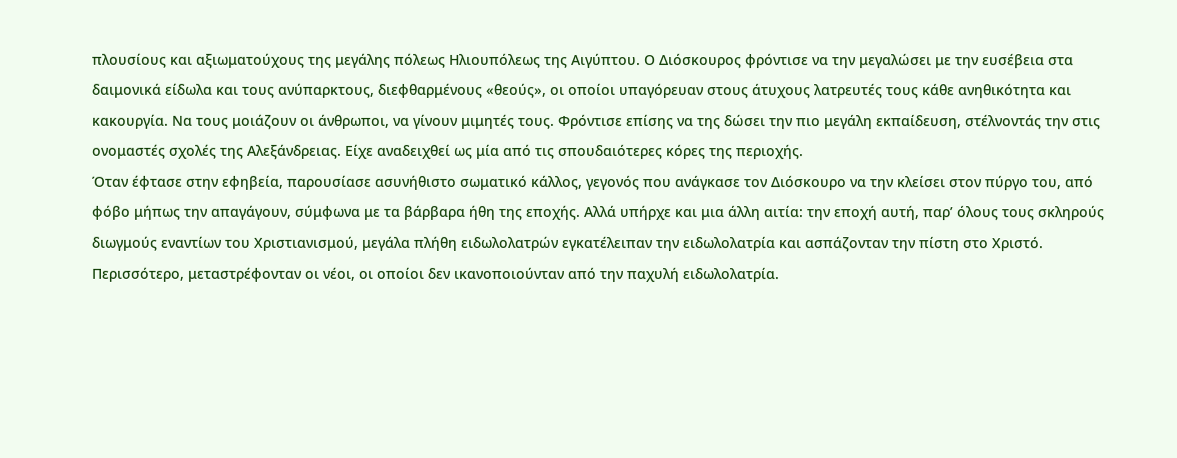πλουσίους και αξιωματούχους της μεγάλης πόλεως Ηλιουπόλεως της Αιγύπτου. Ο Διόσκουρος φρόντισε να την μεγαλώσει με την ευσέβεια στα δαιμονικά είδωλα και τους ανύπαρκτους, διεφθαρμένους «θεούς», οι οποίοι υπαγόρευαν στους άτυχους λατρευτές τους κάθε ανηθικότητα και κακουργία. Να τους μοιάζουν οι άνθρωποι, να γίνουν μιμητές τους. Φρόντισε επίσης να της δώσει την πιο μεγάλη εκπαίδευση, στέλνοντάς την στις ονομαστές σχολές της Αλεξάνδρειας. Είχε αναδειχθεί ως μία από τις σπουδαιότερες κόρες της περιοχής.
Όταν έφτασε στην εφηβεία, παρουσίασε ασυνήθιστο σωματικό κάλλος, γεγονός που ανάγκασε τον Διόσκουρο να την κλείσει στον πύργο του, από φόβο μήπως την απαγάγουν, σύμφωνα με τα βάρβαρα ήθη της εποχής. Αλλά υπήρχε και μια άλλη αιτία: την εποχή αυτή, παρ’ όλους τους σκληρούς διωγμούς εναντίων του Χριστιανισμού, μεγάλα πλήθη ειδωλολατρών εγκατέλειπαν την ειδωλολατρία και ασπάζονταν την πίστη στο Χριστό. Περισσότερο, μεταστρέφονταν οι νέοι, οι οποίοι δεν ικανοποιούνταν από την παχυλή ειδωλολατρία.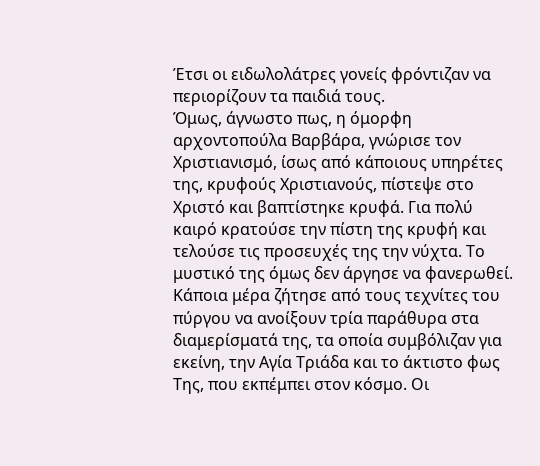Έτσι οι ειδωλολάτρες γονείς φρόντιζαν να περιορίζουν τα παιδιά τους.
Όμως, άγνωστο πως, η όμορφη αρχοντοπούλα Βαρβάρα, γνώρισε τον Χριστιανισμό, ίσως από κάποιους υπηρέτες της, κρυφούς Χριστιανούς, πίστεψε στο Χριστό και βαπτίστηκε κρυφά. Για πολύ καιρό κρατούσε την πίστη της κρυφή και τελούσε τις προσευχές της την νύχτα. Το μυστικό της όμως δεν άργησε να φανερωθεί. Κάποια μέρα ζήτησε από τους τεχνίτες του πύργου να ανοίξουν τρία παράθυρα στα διαμερίσματά της, τα οποία συμβόλιζαν για εκείνη, την Αγία Τριάδα και το άκτιστο φως Της, που εκπέμπει στον κόσμο. Οι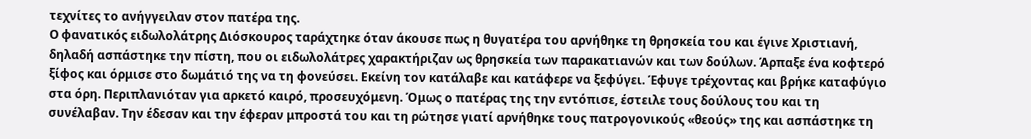τεχνίτες το ανήγγειλαν στον πατέρα της.
Ο φανατικός ειδωλολάτρης Διόσκουρος ταράχτηκε όταν άκουσε πως η θυγατέρα του αρνήθηκε τη θρησκεία του και έγινε Χριστιανή, δηλαδή ασπάστηκε την πίστη, που οι ειδωλολάτρες χαρακτήριζαν ως θρησκεία των παρακατιανών και των δούλων. Άρπαξε ένα κοφτερό ξίφος και όρμισε στο δωμάτιό της να τη φονεύσει. Εκείνη τον κατάλαβε και κατάφερε να ξεφύγει. Έφυγε τρέχοντας και βρήκε καταφύγιο στα όρη. Περιπλανιόταν για αρκετό καιρό, προσευχόμενη. Όμως ο πατέρας της την εντόπισε, έστειλε τους δούλους του και τη συνέλαβαν. Την έδεσαν και την έφεραν μπροστά του και τη ρώτησε γιατί αρνήθηκε τους πατρογονικούς «θεούς» της και ασπάστηκε τη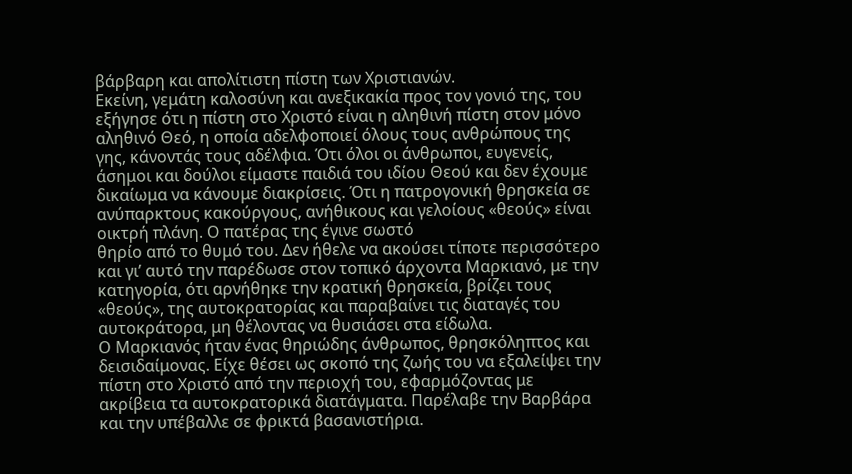βάρβαρη και απολίτιστη πίστη των Χριστιανών.
Εκείνη, γεμάτη καλοσύνη και ανεξικακία προς τον γονιό της, του εξήγησε ότι η πίστη στο Χριστό είναι η αληθινή πίστη στον μόνο αληθινό Θεό, η οποία αδελφοποιεί όλους τους ανθρώπους της γης, κάνοντάς τους αδέλφια. Ότι όλοι οι άνθρωποι, ευγενείς, άσημοι και δούλοι είμαστε παιδιά του ιδίου Θεού και δεν έχουμε δικαίωμα να κάνουμε διακρίσεις. Ότι η πατρογονική θρησκεία σε ανύπαρκτους κακούργους, ανήθικους και γελοίους «θεούς» είναι οικτρή πλάνη. Ο πατέρας της έγινε σωστό
θηρίο από το θυμό του. Δεν ήθελε να ακούσει τίποτε περισσότερο και γι’ αυτό την παρέδωσε στον τοπικό άρχοντα Μαρκιανό, με την κατηγορία, ότι αρνήθηκε την κρατική θρησκεία, βρίζει τους «θεούς», της αυτοκρατορίας και παραβαίνει τις διαταγές του αυτοκράτορα, μη θέλοντας να θυσιάσει στα είδωλα.
Ο Μαρκιανός ήταν ένας θηριώδης άνθρωπος, θρησκόληπτος και δεισιδαίμονας. Είχε θέσει ως σκοπό της ζωής του να εξαλείψει την πίστη στο Χριστό από την περιοχή του, εφαρμόζοντας με ακρίβεια τα αυτοκρατορικά διατάγματα. Παρέλαβε την Βαρβάρα και την υπέβαλλε σε φρικτά βασανιστήρια.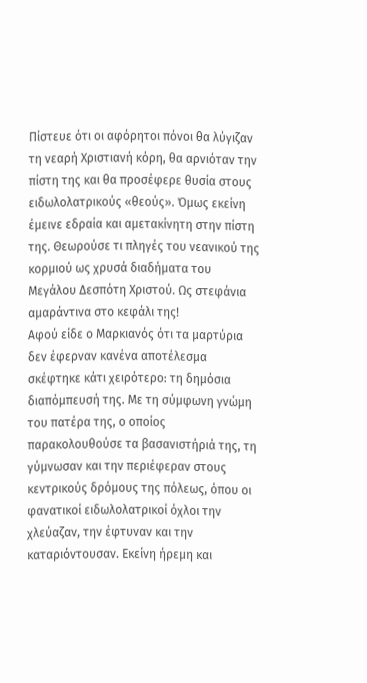Πίστευε ότι οι αφόρητοι πόνοι θα λύγιζαν τη νεαρή Χριστιανή κόρη, θα αρνιόταν την πίστη της και θα προσέφερε θυσία στους ειδωλολατρικούς «θεούς». Όμως εκείνη έμεινε εδραία και αμετακίνητη στην πίστη της. Θεωρούσε τι πληγές του νεανικού της κορμιού ως χρυσά διαδήματα του Μεγάλου Δεσπότη Χριστού. Ως στεφάνια αμαράντινα στο κεφάλι της!
Αφού είδε ο Μαρκιανός ότι τα μαρτύρια δεν έφερναν κανένα αποτέλεσμα σκέφτηκε κάτι χειρότερο: τη δημόσια διαπόμπευσή της. Με τη σύμφωνη γνώμη του πατέρα της, ο οποίος παρακολουθούσε τα βασανιστήριά της, τη γύμνωσαν και την περιέφεραν στους κεντρικούς δρόμους της πόλεως, όπου οι φανατικοί ειδωλολατρικοί όχλοι την χλεύαζαν, την έφτυναν και την καταριόντουσαν. Εκείνη ήρεμη και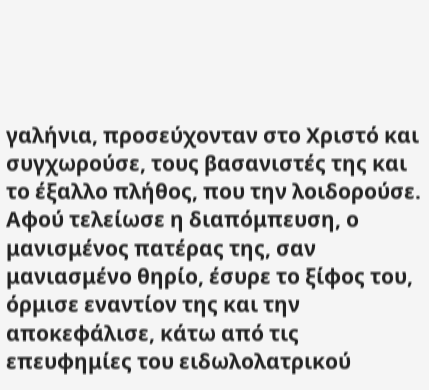γαλήνια, προσεύχονταν στο Χριστό και συγχωρούσε, τους βασανιστές της και το έξαλλο πλήθος, που την λοιδορούσε.
Αφού τελείωσε η διαπόμπευση, ο μανισμένος πατέρας της, σαν μανιασμένο θηρίο, έσυρε το ξίφος του, όρμισε εναντίον της και την αποκεφάλισε, κάτω από τις επευφημίες του ειδωλολατρικού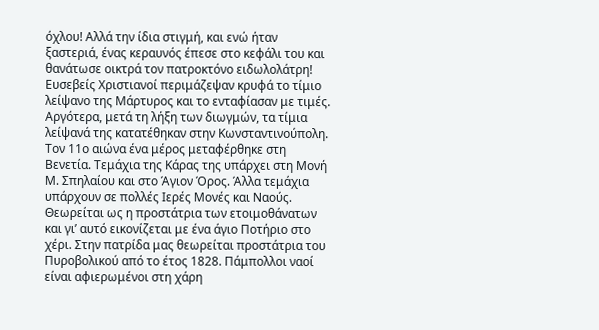όχλου! Αλλά την ίδια στιγμή, και ενώ ήταν ξαστεριά, ένας κεραυνός έπεσε στο κεφάλι του και θανάτωσε οικτρά τον πατροκτόνο ειδωλολάτρη! Ευσεβείς Χριστιανοί περιμάζεψαν κρυφά το τίμιο λείψανο της Μάρτυρος και το ενταφίασαν με τιμές.
Αργότερα, μετά τη λήξη των διωγμών, τα τίμια λείψανά της κατατέθηκαν στην Κωνσταντινούπολη. Τον 11ο αιώνα ένα μέρος μεταφέρθηκε στη Βενετία. Τεμάχια της Κάρας της υπάρχει στη Μονή Μ. Σπηλαίου και στο Άγιον Όρος. Άλλα τεμάχια υπάρχουν σε πολλές Ιερές Μονές και Ναούς. Θεωρείται ως η προστάτρια των ετοιμοθάνατων και γι’ αυτό εικονίζεται με ένα άγιο Ποτήριο στο χέρι. Στην πατρίδα μας θεωρείται προστάτρια του Πυροβολικού από το έτος 1828. Πάμπολλοι ναοί είναι αφιερωμένοι στη χάρη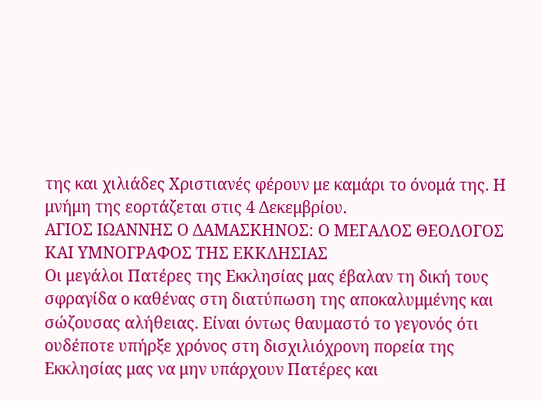της και χιλιάδες Χριστιανές φέρουν με καμάρι το όνομά της. Η μνήμη της εορτάζεται στις 4 Δεκεμβρίου.
ΑΓΙΟΣ ΙΩΑΝΝΗΣ Ο ΔΑΜΑΣΚΗΝΟΣ: Ο ΜΕΓΑΛΟΣ ΘΕΟΛΟΓΟΣ ΚΑΙ ΥΜΝΟΓΡΑΦΟΣ ΤΗΣ ΕΚΚΛΗΣΙΑΣ
Οι μεγάλοι Πατέρες της Εκκλησίας μας έβαλαν τη δική τους σφραγίδα ο καθένας στη διατύπωση της αποκαλυμμένης και σώζουσας αλήθειας. Είναι όντως θαυμαστό το γεγονός ότι ουδέποτε υπήρξε χρόνος στη δισχιλιόχρονη πορεία της Εκκλησίας μας να μην υπάρχουν Πατέρες και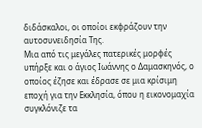διδάσκαλοι, οι οποίοι εκφράζουν την αυτοσυνειδησία Της.
Μια από τις μεγάλες πατερικές μορφές υπήρξε και ο άγιος Ιωάννης ο Δαμασκηνός, ο οποίος έζησε και έδρασε σε μια κρίσιμη εποχή για την Εκκλησία, όπου η εικονομαχία συγκλόνιζε τα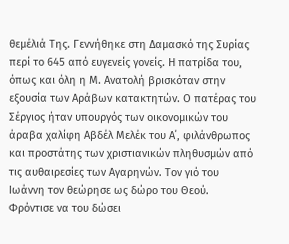θεμέλιά Της. Γεννήθηκε στη Δαμασκό της Συρίας περί το 645 από ευγενείς γονείς. Η πατρίδα του, όπως και όλη η Μ. Ανατολή βρισκόταν στην εξουσία των Αράβων κατακτητών. Ο πατέρας του Σέργιος ήταν υπουργός των οικονομικών του άραβα χαλίφη Αβδέλ Μελέκ του Α΄, φιλάνθρωπος και προστάτης των χριστιανικών πληθυσμών από τις αυθαιρεσίες των Αγαρηνών. Τον γιό του Ιωάννη τον θεώρησε ως δώρο του Θεού. Φρόντισε να του δώσει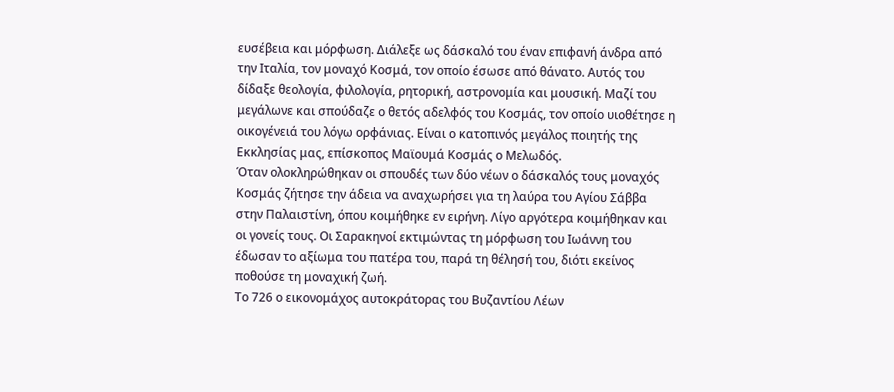ευσέβεια και μόρφωση. Διάλεξε ως δάσκαλό του έναν επιφανή άνδρα από την Ιταλία, τον μοναχό Κοσμά, τον οποίο έσωσε από θάνατο. Αυτός του δίδαξε θεολογία, φιλολογία, ρητορική, αστρονομία και μουσική. Μαζί του μεγάλωνε και σπούδαζε ο θετός αδελφός του Κοσμάς, τον οποίο υιοθέτησε η οικογένειά του λόγω ορφάνιας. Είναι ο κατοπινός μεγάλος ποιητής της Εκκλησίας μας, επίσκοπος Μαϊουμά Κοσμάς ο Μελωδός.
Όταν ολοκληρώθηκαν οι σπουδές των δύο νέων ο δάσκαλός τους μοναχός Κοσμάς ζήτησε την άδεια να αναχωρήσει για τη λαύρα του Αγίου Σάββα στην Παλαιστίνη, όπου κοιμήθηκε εν ειρήνη. Λίγο αργότερα κοιμήθηκαν και οι γονείς τους. Οι Σαρακηνοί εκτιμώντας τη μόρφωση του Ιωάννη του έδωσαν το αξίωμα του πατέρα του, παρά τη θέλησή του, διότι εκείνος ποθούσε τη μοναχική ζωή.
Το 726 ο εικονομάχος αυτοκράτορας του Βυζαντίου Λέων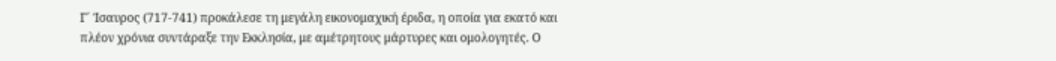Γ΄ Ίσαυρος (717-741) προκάλεσε τη μεγάλη εικονομαχική έριδα, η οποία για εκατό και πλέον χρόνια συντάραξε την Εκκλησία, με αμέτρητους μάρτυρες και ομολογητές. Ο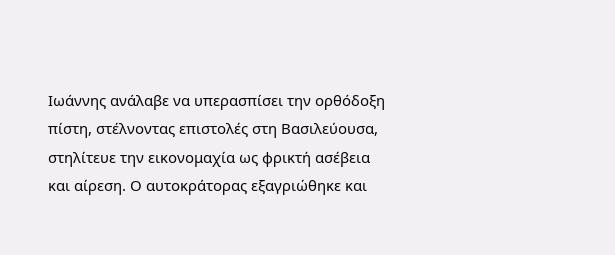Ιωάννης ανάλαβε να υπερασπίσει την ορθόδοξη πίστη, στέλνοντας επιστολές στη Βασιλεύουσα, στηλίτευε την εικονομαχία ως φρικτή ασέβεια και αίρεση. Ο αυτοκράτορας εξαγριώθηκε και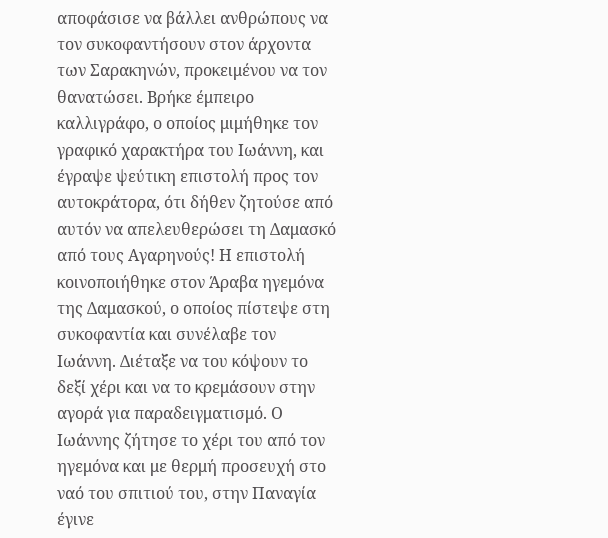αποφάσισε να βάλλει ανθρώπους να τον συκοφαντήσουν στον άρχοντα των Σαρακηνών, προκειμένου να τον θανατώσει. Βρήκε έμπειρο καλλιγράφο, ο οποίος μιμήθηκε τον γραφικό χαρακτήρα του Ιωάννη, και έγραψε ψεύτικη επιστολή προς τον αυτοκράτορα, ότι δήθεν ζητούσε από αυτόν να απελευθερώσει τη Δαμασκό από τους Αγαρηνούς! Η επιστολή κοινοποιήθηκε στον Άραβα ηγεμόνα της Δαμασκού, ο οποίος πίστεψε στη συκοφαντία και συνέλαβε τον Ιωάννη. Διέταξε να του κόψουν το δεξί χέρι και να το κρεμάσουν στην αγορά για παραδειγματισμό. Ο Ιωάννης ζήτησε το χέρι του από τον ηγεμόνα και με θερμή προσευχή στο ναό του σπιτιού του, στην Παναγία έγινε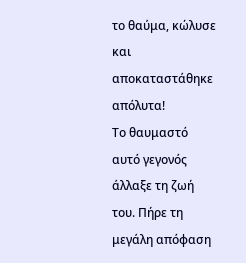το θαύμα, κώλυσε και αποκαταστάθηκε απόλυτα!
Το θαυμαστό αυτό γεγονός άλλαξε τη ζωή του. Πήρε τη μεγάλη απόφαση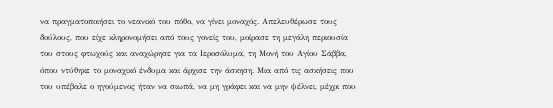να πραγματοποιήσει το νεανικό του πόθο, να γίνει μοναχός. Απελευθέρωσε τους δούλους, που είχε κληρονομήσει από τους γονείς του, μοίρασε τη μεγάλη περιουσία του στους φτωχούς και αναχώρησε για τα Ιεροσόλυμα, τη Μονή του Αγίου Σάββα, όπου ντύθηκε το μοναχικό ένδυμα και άρχισε την άσκηση. Μια από τις ασκήσεις που του υπέβαλε ο ηγούμενος ήταν να σιωπά, να μη γράφει και να μην ψέλνει, μέχρι που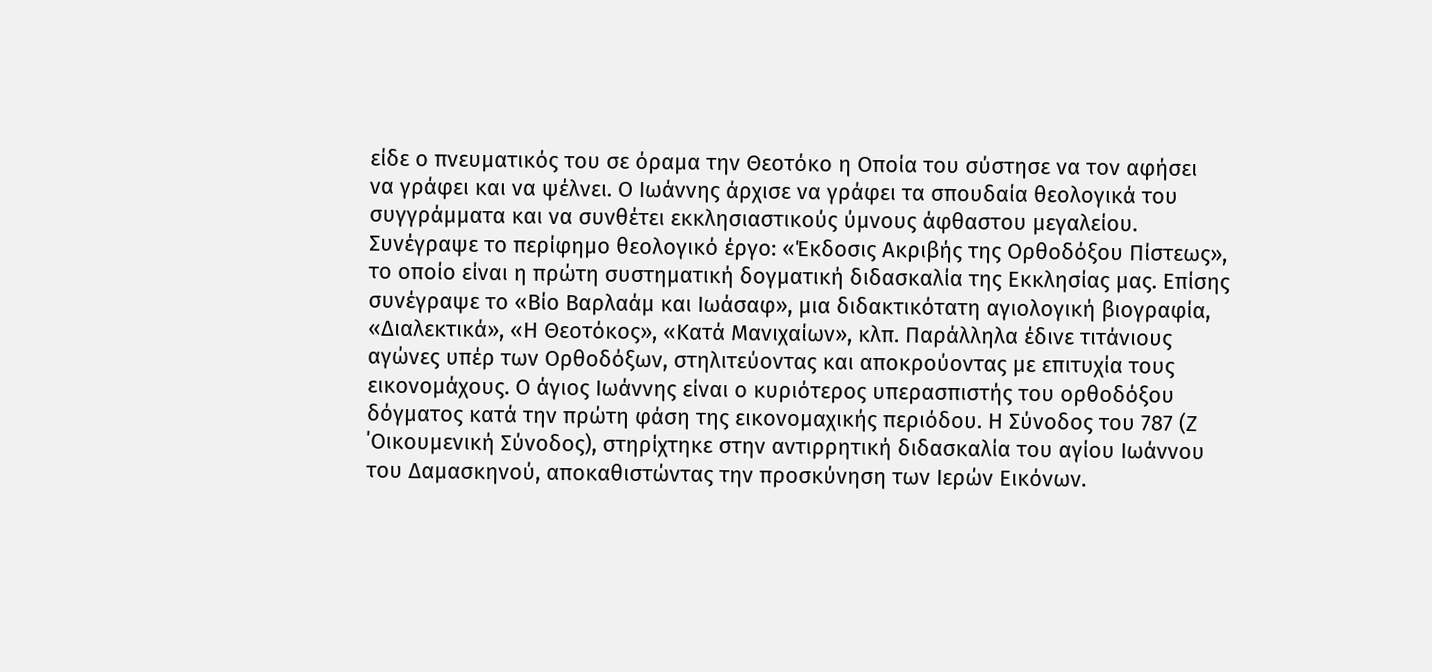είδε ο πνευματικός του σε όραμα την Θεοτόκο η Οποία του σύστησε να τον αφήσει
να γράφει και να ψέλνει. Ο Ιωάννης άρχισε να γράφει τα σπουδαία θεολογικά του συγγράμματα και να συνθέτει εκκλησιαστικούς ύμνους άφθαστου μεγαλείου.
Συνέγραψε το περίφημο θεολογικό έργο: «Έκδοσις Ακριβής της Ορθοδόξου Πίστεως», το οποίο είναι η πρώτη συστηματική δογματική διδασκαλία της Εκκλησίας μας. Επίσης συνέγραψε το «Βίο Βαρλαάμ και Ιωάσαφ», μια διδακτικότατη αγιολογική βιογραφία, «Διαλεκτικά», «Η Θεοτόκος», «Κατά Μανιχαίων», κλπ. Παράλληλα έδινε τιτάνιους αγώνες υπέρ των Ορθοδόξων, στηλιτεύοντας και αποκρούοντας με επιτυχία τους εικονομάχους. Ο άγιος Ιωάννης είναι ο κυριότερος υπερασπιστής του ορθοδόξου δόγματος κατά την πρώτη φάση της εικονομαχικής περιόδου. Η Σύνοδος του 787 (Ζ ΄Οικουμενική Σύνοδος), στηρίχτηκε στην αντιρρητική διδασκαλία του αγίου Ιωάννου του Δαμασκηνού, αποκαθιστώντας την προσκύνηση των Ιερών Εικόνων.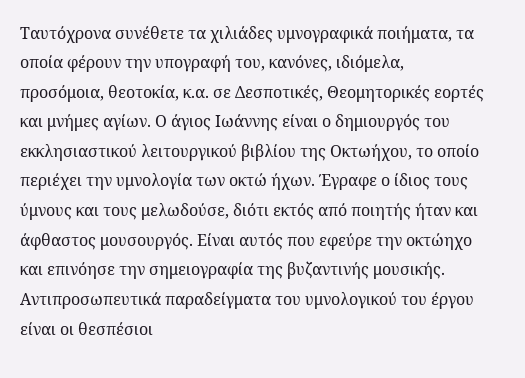Ταυτόχρονα συνέθετε τα χιλιάδες υμνογραφικά ποιήματα, τα οποία φέρουν την υπογραφή του, κανόνες, ιδιόμελα, προσόμοια, θεοτοκία, κ.α. σε Δεσποτικές, Θεομητορικές εορτές και μνήμες αγίων. Ο άγιος Ιωάννης είναι ο δημιουργός του εκκλησιαστικού λειτουργικού βιβλίου της Οκτωήχου, το οποίο περιέχει την υμνολογία των οκτώ ήχων. Έγραφε ο ίδιος τους ύμνους και τους μελωδούσε, διότι εκτός από ποιητής ήταν και άφθαστος μουσουργός. Είναι αυτός που εφεύρε την οκτώηχο και επινόησε την σημειογραφία της βυζαντινής μουσικής. Αντιπροσωπευτικά παραδείγματα του υμνολογικού του έργου είναι οι θεσπέσιοι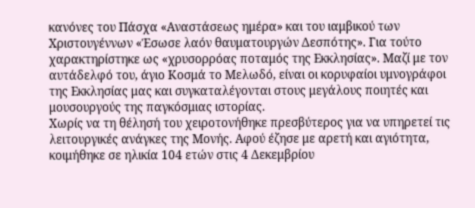κανόνες του Πάσχα «Αναστάσεως ημέρα» και του ιαμβικού των Χριστουγέννων «Έσωσε λαόν θαυματουργών Δεσπότης». Για τούτο χαρακτηρίστηκε ως «χρυσορρόας ποταμός της Εκκλησίας». Μαζί με τον αυτάδελφό του, άγιο Κοσμά το Μελωδό, είναι οι κορυφαίοι υμνογράφοι της Εκκλησίας μας και συγκαταλέγονται στους μεγάλους ποιητές και μουσουργούς της παγκόσμιας ιστορίας.
Χωρίς να τη θέλησή του χειροτονήθηκε πρεσβύτερος για να υπηρετεί τις λειτουργικές ανάγκες της Μονής. Αφού έζησε με αρετή και αγιότητα, κοιμήθηκε σε ηλικία 104 ετών στις 4 Δεκεμβρίου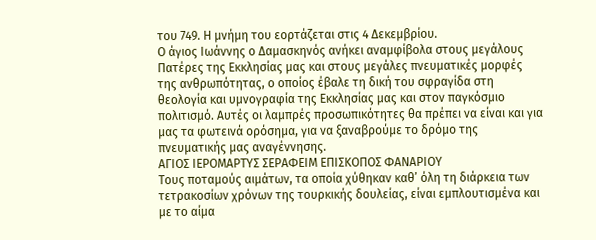του 749. Η μνήμη του εορτάζεται στις 4 Δεκεμβρίου.
Ο άγιος Ιωάννης ο Δαμασκηνός ανήκει αναμφίβολα στους μεγάλους Πατέρες της Εκκλησίας μας και στους μεγάλες πνευματικές μορφές της ανθρωπότητας, ο οποίος έβαλε τη δική του σφραγίδα στη θεολογία και υμνογραφία της Εκκλησίας μας και στον παγκόσμιο πολιτισμό. Αυτές οι λαμπρές προσωπικότητες θα πρέπει να είναι και για μας τα φωτεινά ορόσημα, για να ξαναβρούμε το δρόμο της πνευματικής μας αναγέννησης.
ΑΓΙΟΣ ΙΕΡΟΜΑΡΤΥΣ ΣΕΡΑΦΕΙΜ ΕΠΙΣΚΟΠΟΣ ΦΑΝΑΡΙΟΥ
Τους ποταμούς αιμάτων, τα οποία χύθηκαν καθ’ όλη τη διάρκεια των τετρακοσίων χρόνων της τουρκικής δουλείας, είναι εμπλουτισμένα και με το αίμα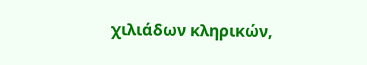χιλιάδων κληρικών,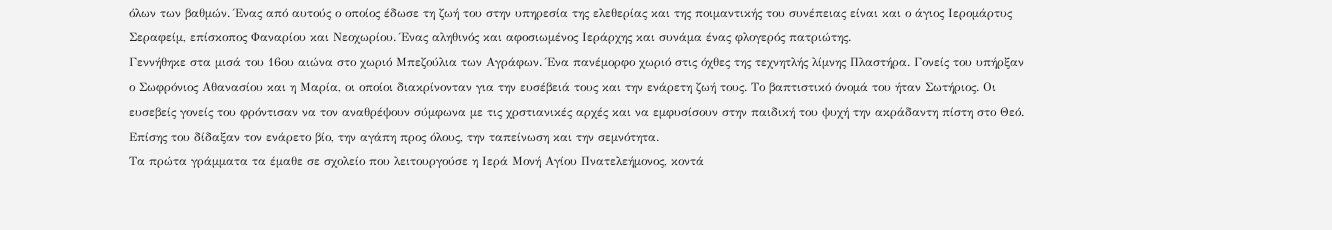όλων των βαθμών. Ένας από αυτούς ο οποίος έδωσε τη ζωή του στην υπηρεσία της ελεθερίας και της ποιμαντικής του συνέπειας είναι και ο άγιος Ιερομάρτυς Σεραφείμ, επίσκοπος Φαναρίου και Νεοχωρίου. Ένας αληθινός και αφοσιωμένος Ιεράρχης και συνάμα ένας φλογερός πατριώτης.
Γεννήθηκε στα μισά του 16ου αιώνα στο χωριό Μπεζούλια των Αγράφων. Ένα πανέμορφο χωριό στις όχθες της τεχνητλής λίμνης Πλαστήρα. Γονείς του υπήρξαν ο Σωφρόνιος Αθανασίου και η Μαρία, οι οποίοι διακρίνονταν για την ευσέβειά τους και την ενάρετη ζωή τους. Το βαπτιστικό όνομά του ήταν Σωτήριος. Οι ευσεβείς γονείς του φρόντισαν να τον αναθρέψουν σύμφωνα με τις χρστιανικές αρχές και να εμφυσίσουν στην παιδική του ψυχή την ακράδαντη πίστη στο Θεό. Επίσης του δίδαξαν τον ενάρετο βίο, την αγάπη προς όλους, την ταπείνωση και την σεμνότητα.
Τα πρώτα γράμματα τα έμαθε σε σχολείο που λειτουργούσε η Ιερά Μονή Αγίου Πνατελεήμονος, κοντά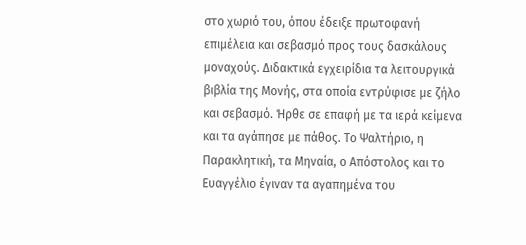στο χωριό του, όπου έδειξε πρωτοφανή επιμέλεια και σεβασμό προς τους δασκάλους μοναχούς. Διδακτικά εγχειρίδια τα λειτουργικά βιβλία της Μονής, στα οποία εντρύφισε με ζήλο και σεβασμό. Ήρθε σε επαφή με τα ιερά κείμενα και τα αγάπησε με πάθος. Το Ψαλτήριο, η Παρακλητική, τα Μηναία, ο Απόστολος και το Ευαγγέλιο έγιναν τα αγαπημένα του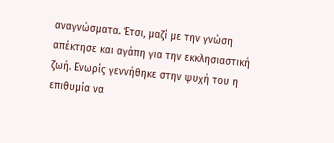αναγνώσματα. Έτσι, μαζί με την γνώση απέκτησε και αγάπη για την εκκλησιαστική ζωή. Ενωρίς γεννήθηκε στην ψυχή του η επιθυμία να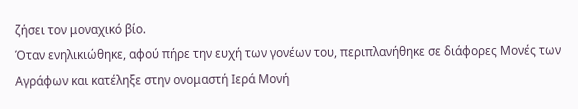ζήσει τον μοναχικό βίο.
Όταν ενηλικιώθηκε, αφού πήρε την ευχή των γονέων του, περιπλανήθηκε σε διάφορες Μονές των Αγράφων και κατέληξε στην ονομαστή Ιερά Μονή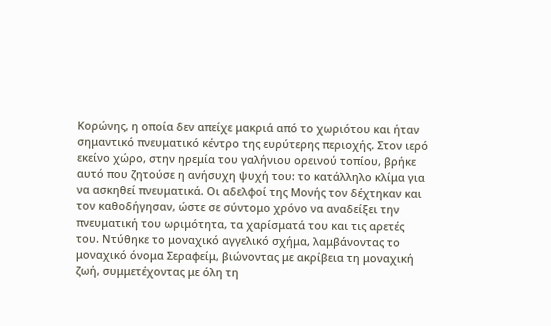Κορώνης, η οποία δεν απείχε μακριά από το χωριότου και ήταν σημαντικό πνευματικό κέντρο της ευρύτερης περιοχής. Στον ιερό εκείνο χώρο, στην ηρεμία του γαλήνιου ορεινού τοπίου, βρήκε αυτό που ζητούσε η ανήσυχη ψυχή του: το κατάλληλο κλίμα για να ασκηθεί πνευματικά. Οι αδελφοί της Μονής τον δέχτηκαν και τον καθοδήγησαν, ώστε σε σύντομο χρόνο να αναδείξει την πνευματική του ωριμότητα, τα χαρίσματά του και τις αρετές του. Ντύθηκε το μοναχικό αγγελικό σχήμα, λαμβάνοντας το μοναχικό όνομα Σεραφείμ, βιώνοντας με ακρίβεια τη μοναχική ζωή, συμμετέχοντας με όλη τη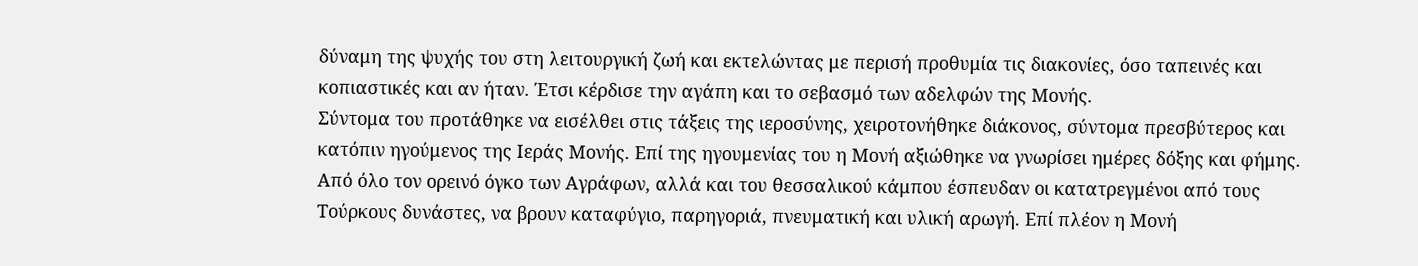δύναμη της ψυχής του στη λειτουργική ζωή και εκτελώντας με περισή προθυμία τις διακονίες, όσο ταπεινές και κοπιαστικές και αν ήταν. Έτσι κέρδισε την αγάπη και το σεβασμό των αδελφών της Μονής.
Σύντομα του προτάθηκε να εισέλθει στις τάξεις της ιεροσύνης, χειροτονήθηκε διάκονος, σύντομα πρεσβύτερος και κατόπιν ηγούμενος της Ιεράς Μονής. Επί της ηγουμενίας του η Μονή αξιώθηκε να γνωρίσει ημέρες δόξης και φήμης. Από όλο τον ορεινό όγκο των Αγράφων, αλλά και του θεσσαλικού κάμπου έσπευδαν οι κατατρεγμένοι από τους Τούρκους δυνάστες, να βρουν καταφύγιο, παρηγοριά, πνευματική και υλική αρωγή. Επί πλέον η Μονή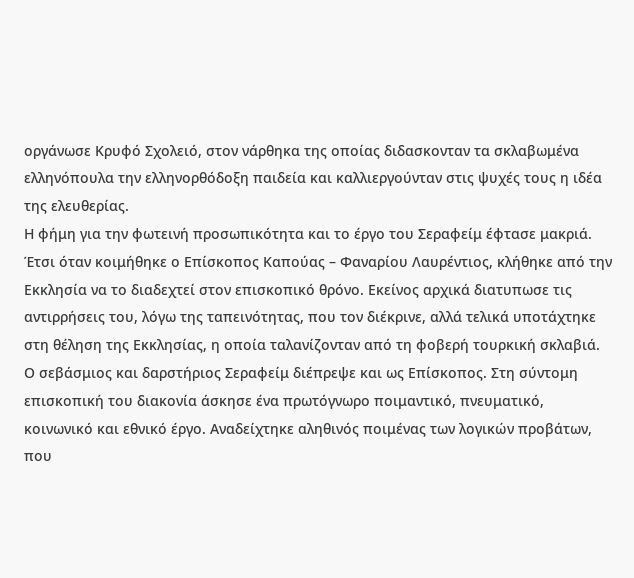οργάνωσε Κρυφό Σχολειό, στον νάρθηκα της οποίας διδασκονταν τα σκλαβωμένα ελληνόπουλα την ελληνορθόδοξη παιδεία και καλλιεργούνταν στις ψυχές τους η ιδέα της ελευθερίας.
Η φήμη για την φωτεινή προσωπικότητα και το έργο του Σεραφείμ έφτασε μακριά. Έτσι όταν κοιμήθηκε ο Επίσκοπος Καπούας – Φαναρίου Λαυρέντιος, κλήθηκε από την Εκκλησία να το διαδεχτεί στον επισκοπικό θρόνο. Εκείνος αρχικά διατυπωσε τις αντιρρήσεις του, λόγω της ταπεινότητας, που τον διέκρινε, αλλά τελικά υποτάχτηκε στη θέληση της Εκκλησίας, η οποία ταλανίζονταν από τη φοβερή τουρκική σκλαβιά.
Ο σεβάσμιος και δαρστήριος Σεραφείμ διέπρεψε και ως Επίσκοπος. Στη σύντομη επισκοπική του διακονία άσκησε ένα πρωτόγνωρο ποιμαντικό, πνευματικό, κοινωνικό και εθνικό έργο. Αναδείχτηκε αληθινός ποιμένας των λογικών προβάτων, που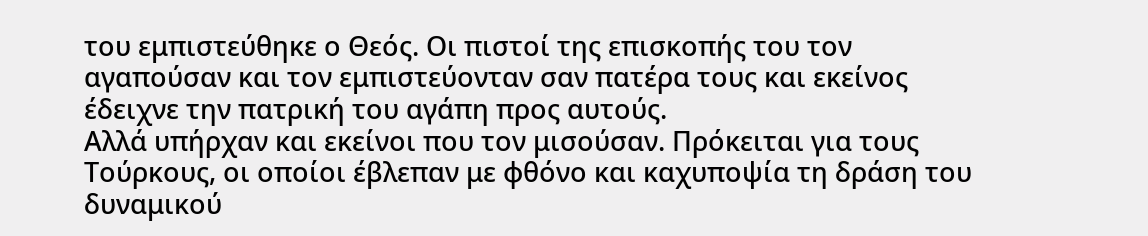του εμπιστεύθηκε ο Θεός. Οι πιστοί της επισκοπής του τον αγαπούσαν και τον εμπιστεύονταν σαν πατέρα τους και εκείνος έδειχνε την πατρική του αγάπη προς αυτούς.
Αλλά υπήρχαν και εκείνοι που τον μισούσαν. Πρόκειται για τους Τούρκους, οι οποίοι έβλεπαν με φθόνο και καχυποψία τη δράση του δυναμικού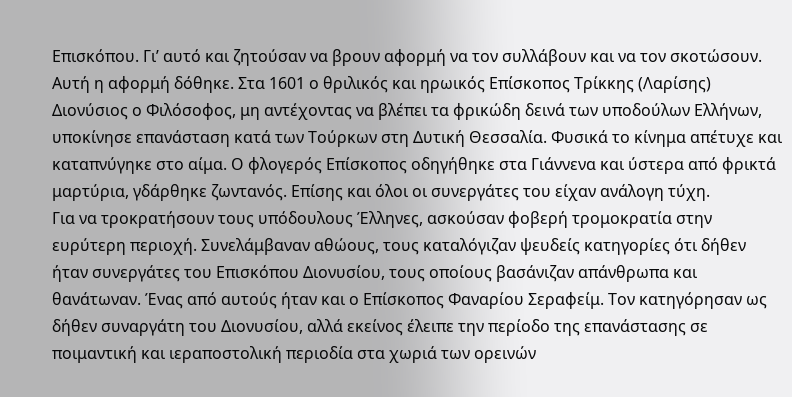Επισκόπου. Γι’ αυτό και ζητούσαν να βρουν αφορμή να τον συλλάβουν και να τον σκοτώσουν.
Αυτή η αφορμή δόθηκε. Στα 1601 ο θριλικός και ηρωικός Επίσκοπος Τρίκκης (Λαρίσης) Διονύσιος ο Φιλόσοφος, μη αντέχοντας να βλέπει τα φρικώδη δεινά των υποδούλων Ελλήνων, υποκίνησε επανάσταση κατά των Τούρκων στη Δυτική Θεσσαλία. Φυσικά το κίνημα απέτυχε και καταπνύγηκε στο αίμα. Ο φλογερός Επίσκοπος οδηγήθηκε στα Γιάννενα και ύστερα από φρικτά μαρτύρια, γδάρθηκε ζωντανός. Επίσης και όλοι οι συνεργάτες του είχαν ανάλογη τύχη.
Για να τροκρατήσουν τους υπόδουλους Έλληνες, ασκούσαν φοβερή τρομοκρατία στην ευρύτερη περιοχή. Συνελάμβαναν αθώους, τους καταλόγιζαν ψευδείς κατηγορίες ότι δήθεν ήταν συνεργάτες του Επισκόπου Διονυσίου, τους οποίους βασάνιζαν απάνθρωπα και θανάτωναν. Ένας από αυτούς ήταν και ο Επίσκοπος Φαναρίου Σεραφείμ. Τον κατηγόρησαν ως δήθεν συναργάτη του Διονυσίου, αλλά εκείνος έλειπε την περίοδο της επανάστασης σε ποιμαντική και ιεραποστολική περιοδία στα χωριά των ορεινών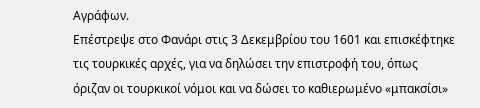Αγράφων.
Επέστρεψε στο Φανάρι στις 3 Δεκεμβρίου του 1601 και επισκέφτηκε τις τουρκικές αρχές, για να δηλώσει την επιστροφή του, όπως όριζαν οι τουρκικοί νόμοι και να δώσει το καθιερωμένο «μπακσίσι»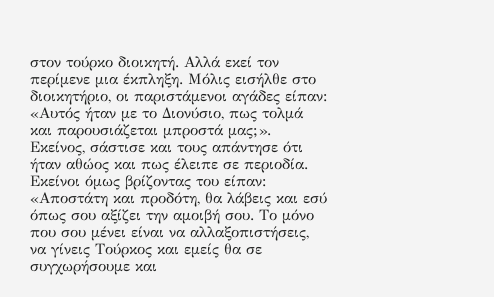στον τούρκο διοικητή. Αλλά εκεί τον περίμενε μια έκπληξη. Μόλις εισήλθε στο διοικητήριο, οι παριστάμενοι αγάδες είπαν: «Αυτός ήταν με το Διονύσιο, πως τολμά και παρουσιάζεται μπροστά μας;». Εκείνος, σάστισε και τους απάντησε ότι ήταν αθώος και πως έλειπε σε περιοδία. Εκείνοι όμως βρίζοντας του είπαν: «Αποστάτη και προδότη, θα λάβεις και εσύ όπως σου αξίζει την αμοιβή σου. Το μόνο που σου μένει είναι να αλλαξοπιστήσεις, να γίνεις Τούρκος και εμείς θα σε συγχωρήσουμε και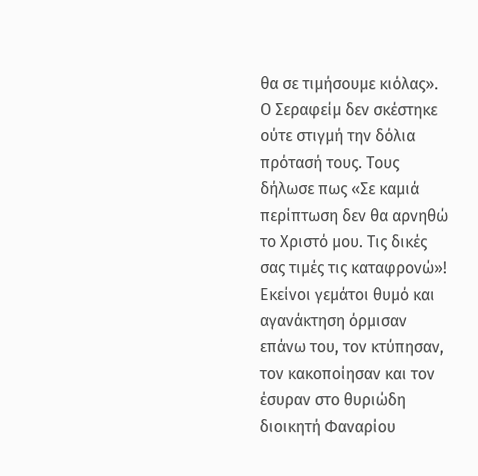θα σε τιμήσουμε κιόλας».
Ο Σεραφείμ δεν σκέστηκε ούτε στιγμή την δόλια πρότασή τους. Τους δήλωσε πως «Σε καμιά περίπτωση δεν θα αρνηθώ το Χριστό μου. Τις δικές σας τιμές τις καταφρονώ»! Εκείνοι γεμάτοι θυμό και αγανάκτηση όρμισαν επάνω του, τον κτύπησαν, τον κακοποίησαν και τον έσυραν στο θυριώδη διοικητή Φαναρίου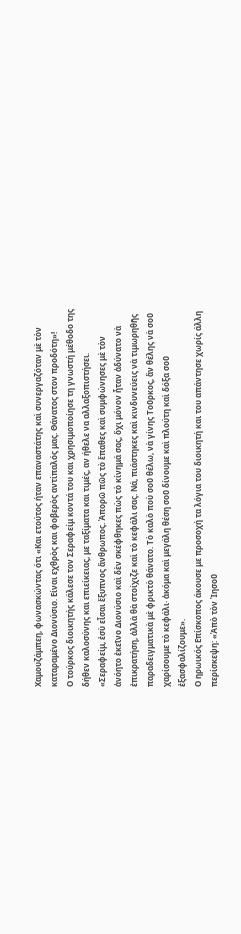Χαμουζάμπεη, φωνασκώντας ότι «Και ετούτος ήταν επαναστάτης καὶ συνεργαζόταν μὲ τὸν καταραμένο Διονύσιο. Είναι εχθρὸς και φοβερὸς αντίπαλός μας. Θάνατος στον προδότη»!
Ο τούρκος διοικητής κάλεσε τον Σεραφείμ κοντά του και χρησιμοποίησε τη γνωστή μέθοδο της δήθεν καλοσύνης και επιείκειας, με ταξίματα και τιμές, αν ήθελε να αλλαξοπιστήσει. «Σεραφείμ, ἐσὺ εἶσαι ἔξυπνος ἄνθρωπος. Ἀπορῶ πῶς τὸ ἔπαθες καὶ συμφώνησες μὲ τὸν ἀνόητο ἐκεῖνο Διονύσιο καὶ δὲν σκέφθηκες πὼς τὸ κίνημά σας, ὄχι μόνον ἦταν ἀδύνατο νὰ ἐπικρατήση, ἀλλὰ θὰ στοίχιζε καὶ τὸ κεφάλι σας. Νά, πιάστηκες καὶ κινδυνεύεις νὰ τιμωρηθῆς παραδειγματικὰ μὲ φρικτὸ θάνατο. Τὸ καλὸ ποὺ σοῦ θέλω, νὰ γίνης Τοῦρκος, ἄν θέλης νὰ σοῦ χαρίσουμε τὸ κεφάλι· ἀκόμα καὶ μεγάλη θέση σοῦ δίνουμε καὶ πλούτη καὶ δόξα σοῦ ἐξασφαλίζουμε».
Ο ηρωικός Επίσκοπος άκουσε με προσοχή τα λόγια του διοικητή και του απάντησε χωρίς άλλη περίσκεψη: «Ἀπὸ τὸν Ἰησοῦ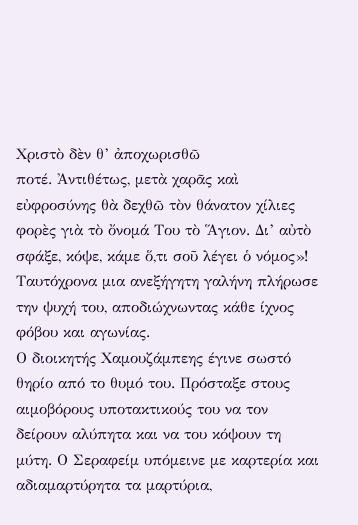Χριστὸ δὲν θ’ ἀποχωρισθῶ
ποτέ. Ἀντιθέτως, μετὰ χαρᾶς καὶ εὐφροσύνης θὰ δεχθῶ τὸν θάνατον χίλιες φορὲς γιὰ τὸ ὄνομά Του τὸ Ἅγιον. Δι’ αὐτὸ σφάξε, κόψε, κάμε ὅ,τι σοῦ λέγει ὁ νόμος»! Ταυτόχρονα μια ανεξήγητη γαλήνη πλήρωσε την ψυχή του, αποδιώχνωντας κάθε ίχνος φόβου και αγωνίας.
Ο διοικητής Χαμουζάμπεης έγινε σωστό θηρίο από το θυμό του. Πρόσταξε στους αιμοβόρους υποτακτικούς του να τον δείρουν αλύπητα και να του κόψουν τη μύτη. Ο Σεραφείμ υπόμεινε με καρτερία και αδιαμαρτύρητα τα μαρτύρια,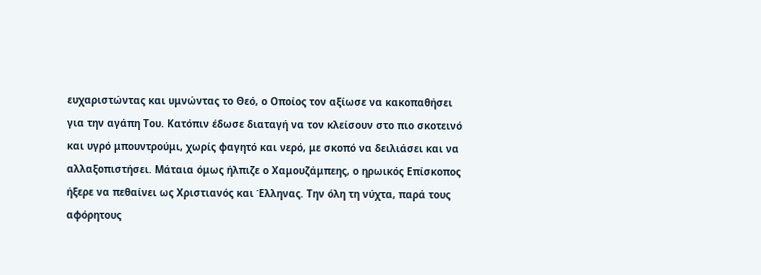ευχαριστώντας και υμνώντας το Θεό, ο Οποίος τον αξίωσε να κακοπαθήσει για την αγάπη Του. Κατόπιν έδωσε διαταγή να τον κλείσουν στο πιο σκοτεινό και υγρό μπουντρούμι, χωρίς φαγητό και νερό, με σκοπό να δειλιάσει και να αλλαξοπιστήσει. Μάταια όμως ήλπιζε ο Χαμουζάμπεης, ο ηρωικός Επίσκοπος ήξερε να πεθαίνει ως Χριστιανός και Έλληνας. Την όλη τη νύχτα, παρά τους αφόρητους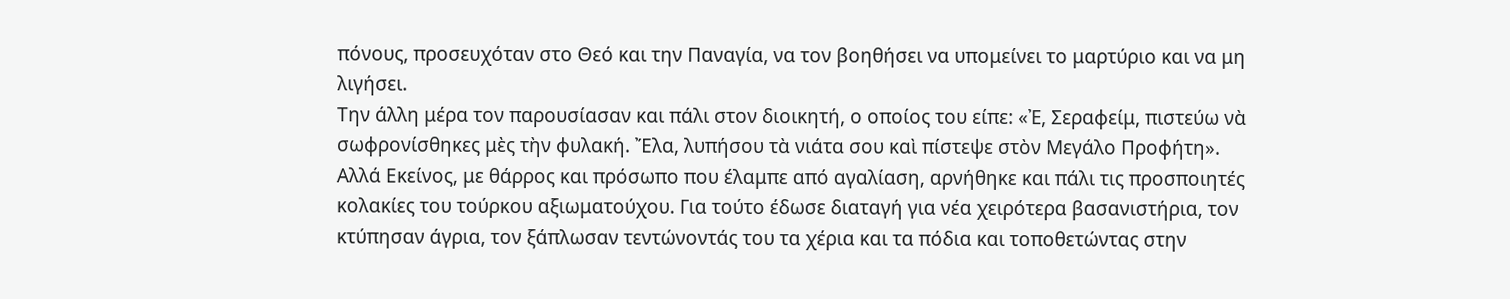πόνους, προσευχόταν στο Θεό και την Παναγία, να τον βοηθήσει να υπομείνει το μαρτύριο και να μη λιγήσει.
Την άλλη μέρα τον παρουσίασαν και πάλι στον διοικητή, ο οποίος του είπε: «Ἐ, Σεραφείμ, πιστεύω νὰ σωφρονίσθηκες μὲς τὴν φυλακή. Ἔλα, λυπήσου τὰ νιάτα σου καὶ πίστεψε στὸν Μεγάλο Προφήτη». Αλλά Εκείνος, με θάρρος και πρόσωπο που έλαμπε από αγαλίαση, αρνήθηκε και πάλι τις προσποιητές κολακίες του τούρκου αξιωματούχου. Για τούτο έδωσε διαταγή για νέα χειρότερα βασανιστήρια, τον κτύπησαν άγρια, τον ξάπλωσαν τεντώνοντάς του τα χέρια και τα πόδια και τοποθετώντας στην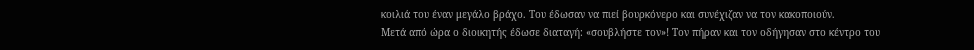κοιλιά του έναν μεγάλο βράχο. Του έδωσαν να πιεί βουρκόνερο και συνέχιζαν να τον κακοποιούν.
Μετά από ώρα ο διοικητής έδωσε διαταγή: «σουβλήστε τον»! Τον πήραν και τον οδήγησαν στο κέντρο του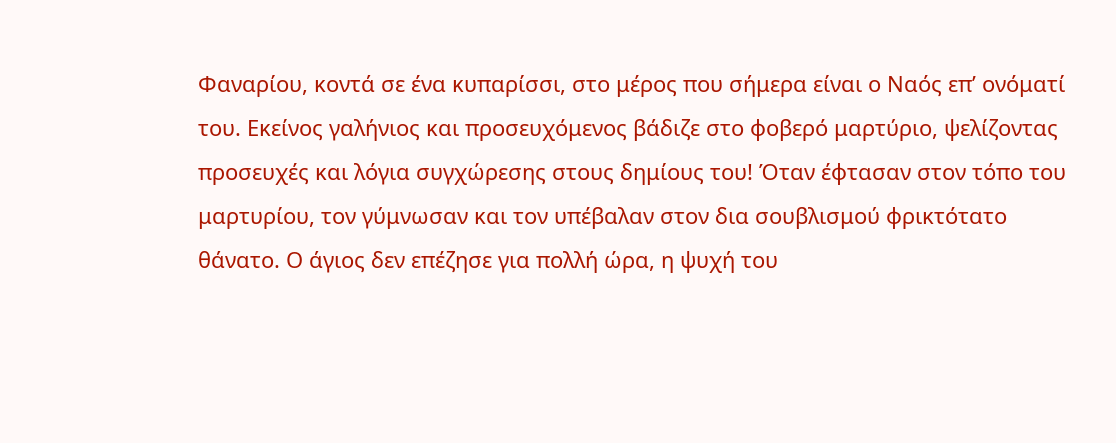Φαναρίου, κοντά σε ένα κυπαρίσσι, στο μέρος που σήμερα είναι ο Ναός επ’ ονόματί του. Εκείνος γαλήνιος και προσευχόμενος βάδιζε στο φοβερό μαρτύριο, ψελίζοντας προσευχές και λόγια συγχώρεσης στους δημίους του! Όταν έφτασαν στον τόπο του μαρτυρίου, τον γύμνωσαν και τον υπέβαλαν στον δια σουβλισμού φρικτότατο θάνατο. Ο άγιος δεν επέζησε για πολλή ώρα, η ψυχή του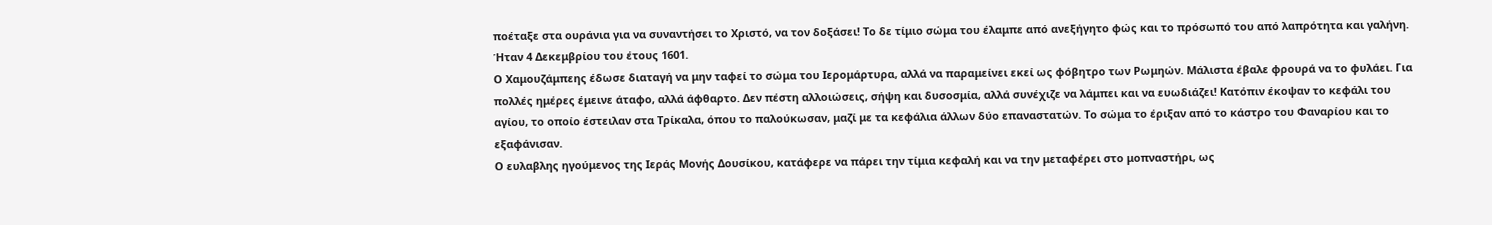ποέταξε στα ουράνια για να συναντήσει το Χριστό, να τον δοξάσει! Το δε τίμιο σώμα του έλαμπε από ανεξήγητο φώς και το πρόσωπό του από λαπρότητα και γαλήνη. Ήταν 4 Δεκεμβρίου του έτους 1601.
Ο Χαμουζάμπεης έδωσε διαταγή να μην ταφεί το σώμα του Ιερομάρτυρα, αλλά να παραμείνει εκεί ως φόβητρο των Ρωμηών. Μάλιστα έβαλε φρουρά να το φυλάει. Για πολλές ημέρες έμεινε άταφο, αλλά άφθαρτο. Δεν πέστη αλλοιώσεις, σήψη και δυσοσμία, αλλά συνέχιζε να λάμπει και να ευωδιάζει! Κατόπιν έκοψαν το κεφάλι του αγίου, το οποίο έστειλαν στα Τρίκαλα, όπου το παλούκωσαν, μαζί με τα κεφάλια άλλων δύο επαναστατών. Το σώμα το έριξαν από το κάστρο του Φαναρίου και το εξαφάνισαν.
Ο ευλαβλης ηγούμενος της Ιεράς Μονής Δουσίκου, κατάφερε να πάρει την τίμια κεφαλή και να την μεταφέρει στο μοπναστήρι, ως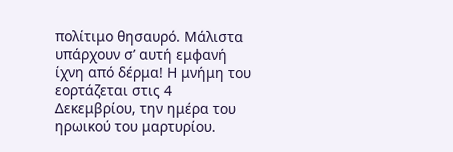πολίτιμο θησαυρό. Μάλιστα υπάρχουν σ’ αυτή εμφανή ίχνη από δέρμα! Η μνήμη του εορτάζεται στις 4 Δεκεμβρίου, την ημέρα του ηρωικού του μαρτυρίου.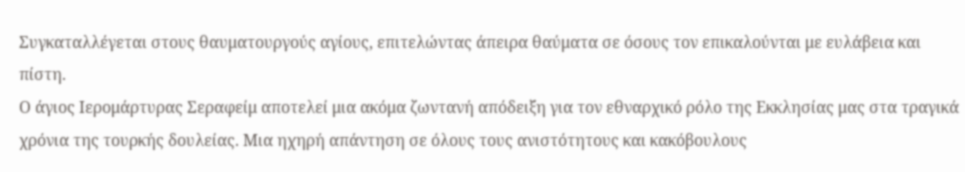Συγκαταλλέγεται στους θαυματουργούς αγίους, επιτελώντας άπειρα θαύματα σε όσους τον επικαλούνται με ευλάβεια και πίστη.
Ο άγιος Ιερομάρτυρας Σεραφείμ αποτελεί μια ακόμα ζωντανή απόδειξη για τον εθναρχικό ρόλο της Εκκλησίας μας στα τραγικά χρόνια της τουρκής δουλείας. Μια ηχηρή απάντηση σε όλους τους ανιστότητους και κακόβουλους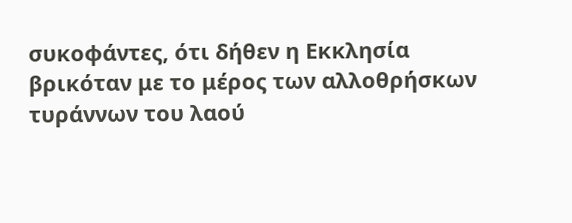συκοφάντες, ότι δήθεν η Εκκλησία βρικόταν με το μέρος των αλλοθρήσκων τυράννων του λαού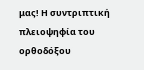μας! Η συντριπτική πλειοψηφία του ορθοδόξου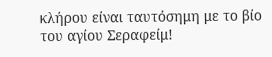κλήρου είναι ταυτόσημη με το βίο του αγίου Σεραφείμ!